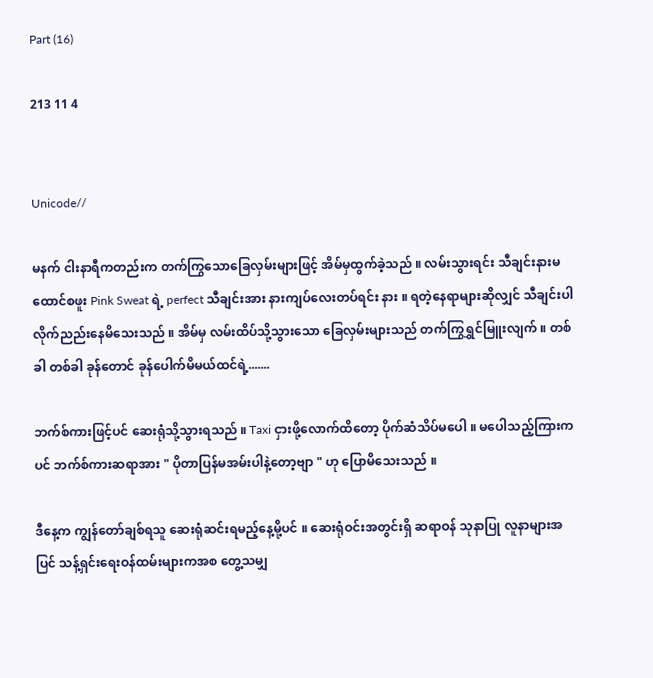Part (16)

213 11 4


Unicode//

မနက် ငါးနာရီကတည်းက တက်ကြွသောခြေလှမ်းများဖြင့် အိမ်မှထွက်ခဲ့သည် ။ လမ်းသွားရင်း သီချင်းနားမထောင်စဖူး Pink Sweat ရဲ့ perfect သီချင်းအား နားကျပ်လေးတပ်ရင်း နား ။ ရတဲ့နေရာများဆိုလျှင် သီချင်းပါလိုက်ညည်းနေမိသေးသည် ။ အိမ်မှ လမ်းထိပ်သို့သွားသော ခြေလှမ်းများသည် တက်ကြွရွှင်မြူးလျက် ။ တစ်ခါ တစ်ခါ ခုန်တောင် ခုန်ပေါက်မိမယ်ထင်ရဲ့.......

ဘက်စ်ကားဖြင့်ပင် ဆေးရုံသို့သွားရသည် ။ Taxi ငှားဖို့လောက်ထိတော့ ပိုက်ဆံသိပ်မပေါ ။ မပေါသည့်ကြားကပင် ဘက်စ်ကားဆရာအား " ပိုတာပြန်မအမ်းပါနဲ့တော့ဗျာ " ဟု ပြောမိသေးသည် ။

ဒီနေ့က ကျွန်တော်ချစ်ရသူ ဆေးရုံဆင်းရမည့်နေ့မို့ပင် ။ ဆေးရုံဝင်းအတွင်းရှိ ဆရာဝန် သုနာပြု လူနာများအပြင် သန့်ရှင်းရေးဝန်ထမ်းများကအစ တွေ့သမျှ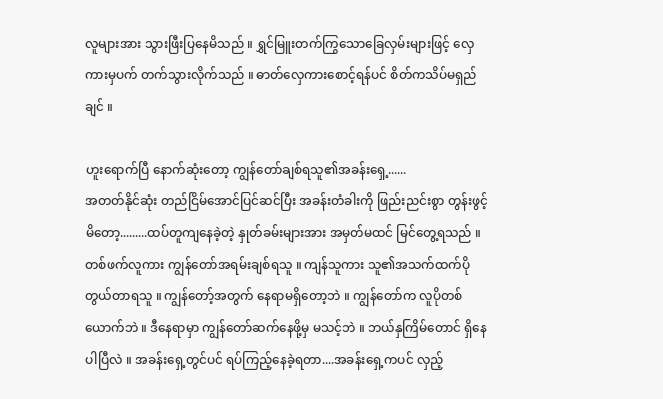လူများအား သွားဖြီးပြနေမိသည် ။ ရွှင်မြူးတက်ကြွသောခြေလှမ်းများဖြင့် လှေကားမှပက် တက်သွားလိုက်သည် ။ ဓာတ်လှေကားစောင့်ရန်ပင် စိတ်ကသိပ်မရှည်ချင် ။

ဟူးရောက်ပြီ နောက်ဆုံးတော့ ကျွန်တော်ချစ်ရသူ၏အခန်းရှေ့......
အတတ်နိုင်ဆုံး တည်ငြိမ်အောင်ပြင်ဆင်ပြီး အခန်းတံခါးကို ဖြည်းညင်းစွာ တွန်းဖွင့်မိတော့.........ထပ်တူကျနေခဲ့တဲ့ နှုတ်ခမ်းများအား အမှတ်မထင် မြင်တွေ့ရသည် ။ တစ်ဖက်လူကား ကျွန်တော်အရမ်းချစ်ရသူ ။ ကျန်သူကား သူ၏အသက်ထက်ပိုတွယ်တာရသူ ။ ကျွန်တော့်အတွက် နေရာမရှိတော့ဘဲ ။ ကျွန်တော်က လူပိုတစ်ယောက်ဘဲ ။ ဒီနေရာမှာ ကျွန်တော်ဆက်နေဖို့မှ မသင့်ဘဲ ။ ဘယ်နှကြိမ်တောင် ရှိနေပါပြီလဲ ။ အခန်းရှေ့တွင်ပင် ရပ်ကြည့်နေခဲ့ရတာ....အခန်းရှေ့ကပင် လှည့်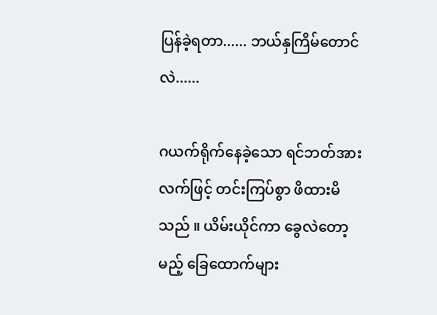ပြန်ခဲ့ရတာ...... ဘယ်နှကြိမ်တောင်လဲ......

ဂယက်ရိုက်နေခဲ့သော ရင်ဘတ်အား လက်ဖြင့် တင်းကြပ်စွာ ဖိထားမိသည် ။ ယိမ်းယိုင်ကာ ခွေလဲတော့မည့် ခြေထောက်များ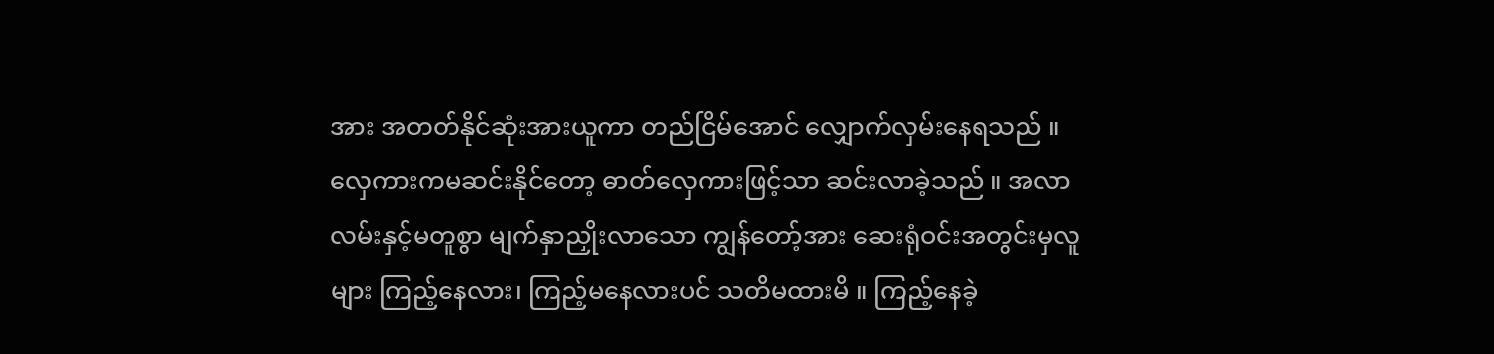အား အတတ်နိုင်ဆုံးအားယူကာ တည်ငြိမ်အောင် လျှောက်လှမ်းနေရသည် ။ လှေကားကမဆင်းနိုင်တော့ ဓာတ်လှေကားဖြင့်သာ ဆင်းလာခဲ့သည် ။ အလာလမ်းနှင့်မတူစွာ မျက်နှာညှိုးလာသော ကျွန်တော့်အား ဆေးရုံဝင်းအတွင်းမှလူများ ကြည့်နေလား၊ ကြည့်မနေလားပင် သတိမထားမိ ။ ကြည့်နေခဲ့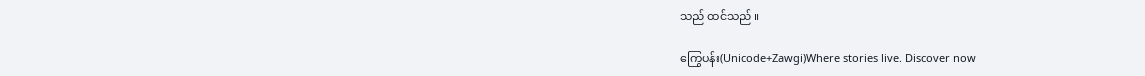သည် ထင်သည် ။

ကြွေပန်း(Unicode+Zawgi)Where stories live. Discover now